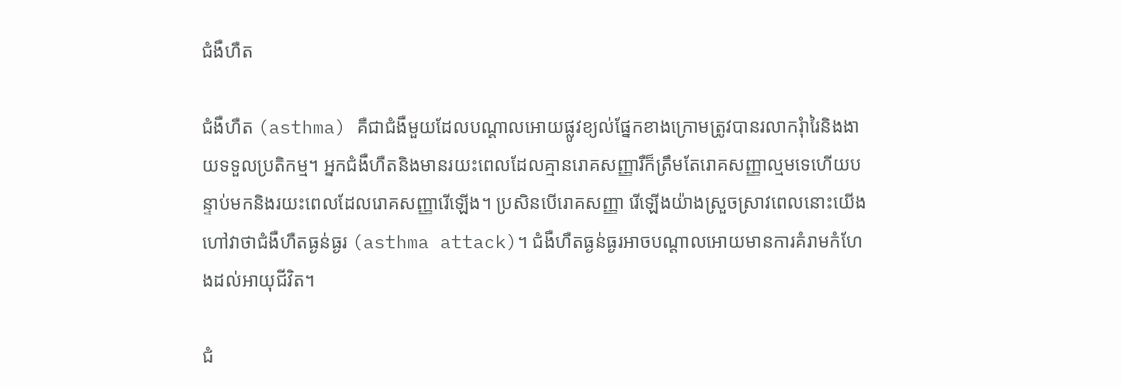ជំងឺហឺត

ជំងឺហឺត (asthma) គឺជាជំងឺមួយដែលបណ្ដាលអោយផ្លូវខ្យល់ផ្នែកខាងក្រោមត្រូវបានរលាករុំារៃនិងងាយទទួលប្រតិកម្ម។ អ្នកជំងឺហឺតនិងមានរយះពេលដែលគ្មានរោគសញ្ញារឺក៏ត្រឹមតែរោគសញ្ញាល្មមទេហើយបន្ទាប់មកនិងរយះពេលដែលរោគសញ្ញារើឡើង។ ប្រសិនបើរោគសញ្ញា រើឡើងយ៉ាងស្រួចស្រាវពេលនោះយើងហៅវាថាជំងឺហឺតធ្ងន់ធ្ងរ (asthma attack)។ ជំងឺហឺតធ្ងន់ធ្ងរអាចបណ្តាលអោយមានការគំរាមកំហែងដល់អាយុជីវិត។

ជំ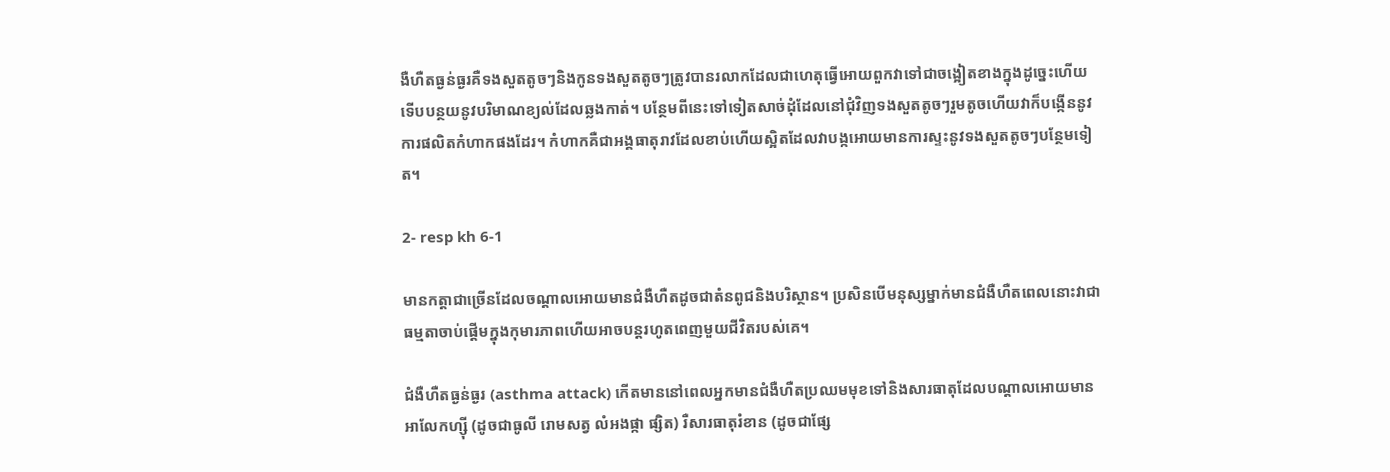ងឺហឺតធ្ងន់ធ្ងរគឺទងសួតតូចៗនិងកូនទងសួតតូចៗត្រូវបានរលាកដែលជាហេតុធ្វើអោយពួកវាទៅជាចង្អៀតខាងក្នុងដូច្នេះហើយទើបបន្ថយនូវបរិមាណខ្យល់ដែលឆ្លងកាត់។ បន្ថែមពីនេះទៅទៀតសាច់ដុំដែលនៅជុំវិញទងសួតតូចៗរួមតូចហើយវាក៏បង្កើននូវការផលិតកំហាកផងដែរ។ កំហាកគឺជាអង្គធាតុរាវដែលខាប់ហើយស្អិតដែលវាបង្កអោយមានការស្ទះនូវទងសួតតូចៗបន្ថែមទៀត។

2- resp kh 6-1

មានកត្តាជាច្រើនដែលចណ្ដាលអោយមានជំងឺហឺតដូចជាតំនពូជនិងបរិស្ថាន។ ប្រសិនបើមនុស្សម្នាក់មានជំងឺហឺតពេលនោះវាជាធម្មតាចាប់ផ្ដើមក្នុងកុមារភាពហើយអាចបន្តរហូតពេញមួយជីវិតរបស់គេ។

ជំងឺហឺតធ្ងន់ធ្ងរ (asthma attack) កើតមាននៅពេលអ្នកមានជំងឺហឺតប្រឈមមុខទៅនិងសារធាតុដែលបណ្ដាលអោយមានអាលែកហ្ស៊ី (ដូចជាធូលី រោមសត្វ លំអងផ្កា ផ្សិត) រឺសារធាតុរំខាន (ដូចជាផ្សែ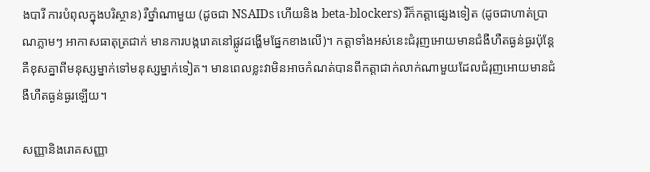ងបារី ការបំពុលក្នុងបរិស្ថាន) រឺថ្នាំណាមួយ (ដូចជា NSAIDs ហើយនិង beta-blockers) រឺក៏កត្តាផ្សេងទៀត (ដូចជាហាត់ប្រាណភ្លាមៗ អាកាសធាតុត្រជាក់ មានការបង្ករោគនៅផ្លូវដង្ហើមផ្នែកខាងលើ)។ កត្តាទាំងអស់នេះជំរុញអោយមានជំងឺហឺតធ្ងន់ធ្ងរប៉ុន្តែគឺខុសគ្នាពីមនុស្សម្នាក់ទៅមនុស្សម្នាក់ទៀត។ មានពេលខ្លះវាមិនអាចកំណត់បានពីកត្តាជាក់លាក់ណាមួយដែលជំរុញអោយមានជំងឺហឺតធ្ងន់ធ្ងរឡើយ។

សញ្ញានិងរោគសញ្ញា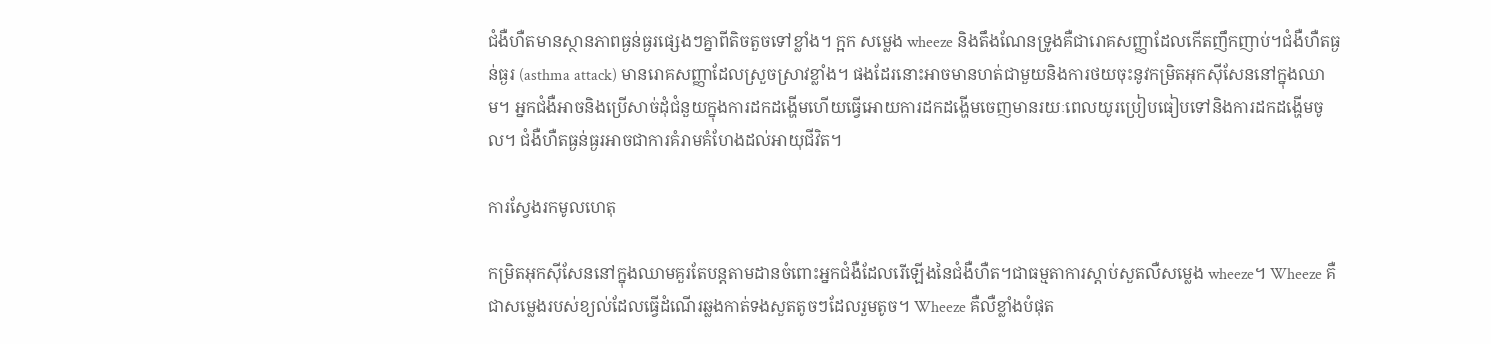ជំងឺហឺតមានស្ថានភាពធ្ងន់ធ្ងរផ្សេងៗគ្នាពីតិចតួចទៅខ្លាំង។ ក្អក សម្លេង wheeze និងតឹងណែនទ្រូងគឺជារោគសញ្ញាដែលកើតញឹកញាប់។ជំងឺហឺតធ្ងន់ធ្ងរ (asthma attack) មានរោគសញ្ញាដែលស្រួចស្រាវខ្លាំង។ ផងដែរនោះអាចមានហត់ជាមួយនិងការថយចុះនូវកម្រិតអុកស៊ីសែននៅក្នុងឈាម។ អ្នកជំងឺអាចនិងប្រើសាច់ដុំជំនួយក្នុងការដកដង្ហើមហើយធ្វើអោយការដកដង្ហើមចេញមានរយៈពេលយូរប្រៀបធៀបទៅនិងការដកដង្ហើមចូល។ ជំងឺហឺតធ្ងន់ធ្ងរអាចជាការគំរាមគំហែងដល់អាយុជីវិត។

ការស្វែងរកមូលហេតុ

កម្រិតអុកស៊ីសែននៅក្នុងឈាមគួរតែបន្តតាមដានចំពោះអ្នកជំងឺដែលរើឡើងនៃជំងឺហឺត។ជាធម្មតាការស្តាប់សួតលឺសម្លេង wheeze។ Wheeze គឺជាសម្លេងរបស់ខ្យល់ដែលធ្វើដំណើរឆ្លងកាត់ទងសួតតូចៗដែលរួមតូច។ Wheeze គឺលឺខ្លាំងបំផុត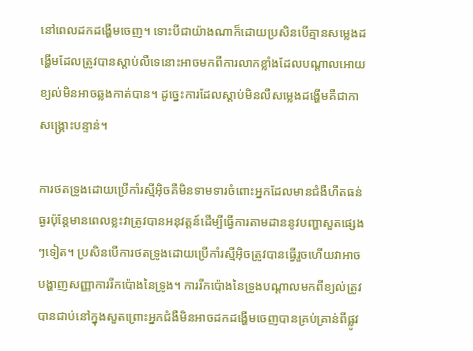នៅពេលដកដង្ហើមចេញ។ ទោះបីជាយ៉ាងណាក៏ដោយប្រសិនបើគ្មានសម្លេងដង្ហើមដែលត្រូវបានស្ដាប់លឺទេនោះអាចមកពីការលាកខ្លាំងដែលបណ្ដាលអោយខ្យល់មិនអាចឆ្លងកាត់បាន។ ដូច្នេះការដែលស្ដាប់មិនលឺសម្លេងដង្ហើមគឺជាកាសង្គ្រោះបន្ទាន់។

ការថតទ្រូងដោយប្រើកាំរស្មីអ៊ិចគឺមិនទាមទារចំពោះអ្នកដែលមានជំងឺហឺតធន់ធ្ងរប៉ុន្តែមានពេលខ្លះវាត្រូវបានអនុវត្តន៍ដើម្បីធ្វើការតាមដាននូវបញ្ហាសួតផ្សេងៗទៀត។ ប្រសិនបើការថតទ្រូងដោយប្រើកាំរស្មីអ៊ិចត្រូវបានធ្វើរួចហើយវាអាចបង្ហាញសញ្ញាការរីកប៉ោងនៃទ្រូង។ ការរីកប៉ោងនៃទ្រូងបណ្តាលមកពីខ្យល់ត្រូវបានជាប់នៅក្នុងសួតព្រោះអ្នកជំងឺមិនអាចដកដង្ហើមចេញបានគ្រប់គ្រាន់ពីផ្លូវ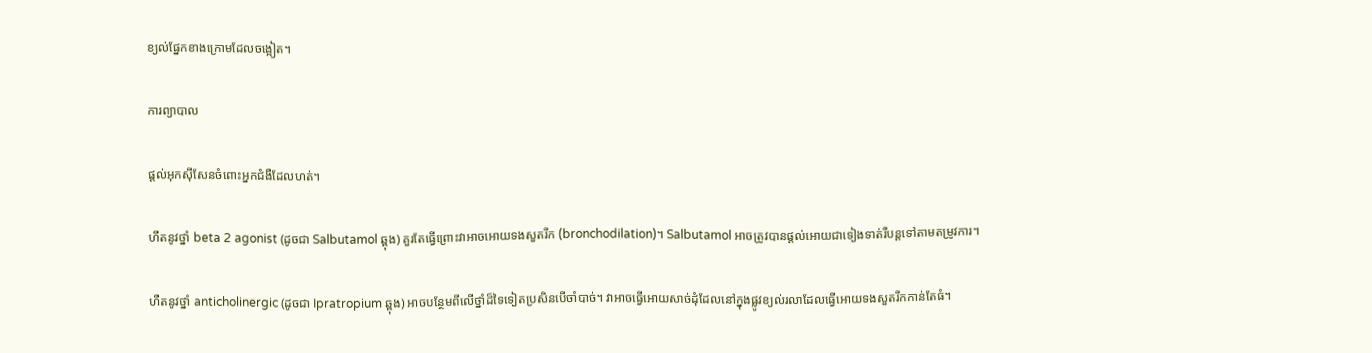ខ្យល់ផ្នែកខាងក្រោមដែលចង្អៀត។

ការព្យាបាល

ផ្តល់អុកស៊ីសែនចំពោះអ្នកជំងឺដែលហត់។

ហឹតនូវថ្នាំ beta 2 agonist (ដូចជា Salbutamol ឆ្ពុង) គួរតែធ្វើព្រោះវាអាចអោយទងសួតរីក (bronchodilation)។ Salbutamol អាចត្រូវបានផ្ដល់អោយជាទៀងទាត់រឺបន្តទៅតាមតម្រូវការ។

ហឺតនូវថ្នាំ anticholinergic (ដូចជា Ipratropium ឆ្ពុង) អាចបន្ថែមពីលើថ្នាំដ៏ទៃទៀតប្រសិនបើចាំបាច់។ វាអាចធ្វើអោយសាច់ដុំដែលនៅក្នុងផ្លូវខ្យល់រលាដែលធ្វើអោយទងសួតរីកកាន់តែធំ។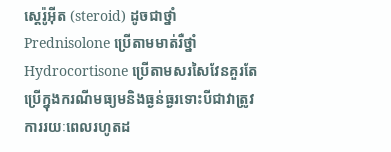ស្តេរ៉ូអ៊ីត (steroid) ដូចជាថ្នាំ Prednisolone ប្រើតាមមាត់រឺថ្នាំ Hydrocortisone ប្រើតាមសរសៃវែនគួរតែប្រើក្នុងករណីមធ្យមនិងធ្ងន់ធ្ងរទោះបីជាវាត្រូវការរយៈពេលរហូតដ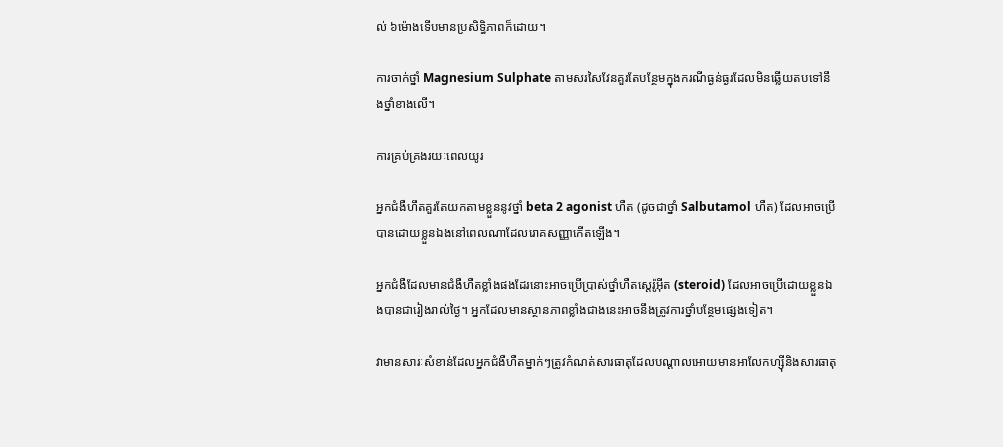ល់ ៦ម៉ោងទើបមានប្រសិទ្ធិភាពក៏ដោយ។

ការចាក់ថ្នាំ Magnesium Sulphate តាមសរសៃវែនគួរតែបន្ថែមក្នុងករណីធ្ងន់ធ្ងរដែលមិនឆ្លើយតបទៅនឹងថ្នាំខាងលើ។

ការគ្រប់គ្រងរយៈពេលយូរ

អ្នកជំងឺហឹតគួរតែយកតាមខ្លួននូវថ្នាំ beta 2 agonist ហឺត (ដូចជាថ្នាំ Salbutamol ហឺត) ដែលអាចប្រើបានដោយខ្លួនឯងនៅពេលណាដែលរោគសញ្ញាកើតឡើង។

អ្នកជំងឺដែលមានជំងឺហឺតខ្លាំងផងដែរនោះអាចប្រើប្រាស់ថ្នាំហឺតស្តេរ៉ូអ៊ីត (steroid) ដែលអាចប្រើដោយខ្លួនឯងបានជារៀងរាល់ថ្ងៃ។ អ្នកដែលមានស្ថានភាពខ្លាំងជាងនេះអាចនឹងត្រូវការថ្នាំបន្ថែមផ្សេងទៀត។

វាមានសារៈសំខាន់ដែលអ្នកជំងឺហឺតម្នាក់ៗត្រូវកំណត់សារធាតុដែលបណ្ដាលអោយមានអាលែកហ្ស៊ីនិងសារធាតុ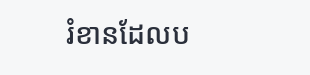រំខានដែលប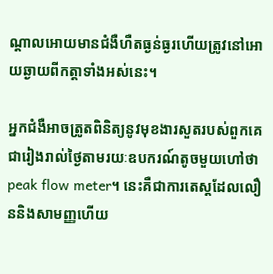ណ្តាលអោយមានជំងឺហឺតធ្ងន់ធ្ងរហើយត្រូវនៅអោយឆ្ងាយពីកត្តាទាំងអស់នេះ។

អ្នកជំងឺអាចត្រូតពិនិត្យនូវមុខងារសួតរបស់ពួកគេជារៀងរាល់ថ្ងៃតាមរយៈឧបករណ៍តូចមួយហៅថា peak flow meter។ នេះគឺជាការតេស្តដែលលឿននិងសាមញ្ញហើយ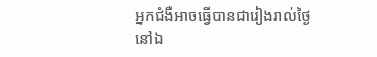អ្នកជំងឺអាចធ្វើបានជារៀងរាល់ថ្ងៃនៅឯ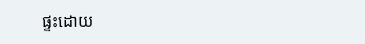ផ្ទះដោយ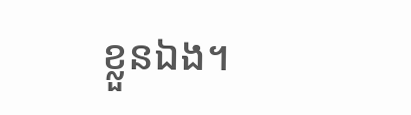ខ្លួនឯង។